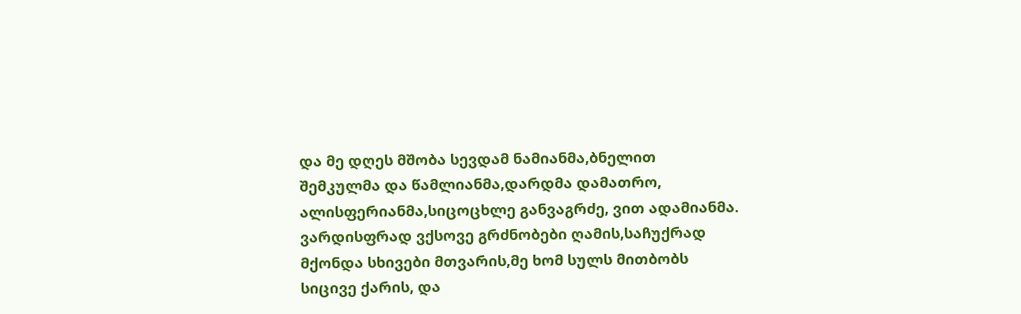და მე დღეს მშობა სევდამ ნამიანმა,ბნელით შემკულმა და წამლიანმა,დარდმა დამათრო, ალისფერიანმა,სიცოცხლე განვაგრძე, ვით ადამიანმა.
ვარდისფრად ვქსოვე გრძნობები ღამის,საჩუქრად მქონდა სხივები მთვარის,მე ხომ სულს მითბობს სიცივე ქარის, და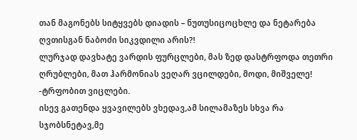თან მაგონებს სიტყვებს დიადის – ნუთუსიცოცხლე და ნეტარება ღვთისგან ნაბოძი სიკვდილი არის?!
ლურჯად დავხატე ვარდის ფურცლები, მას ზედ დასტრფოდა თეთრი ღრუბლები, მათ ჰარმონიას ვეღარ ვცილდები, მოდი, მიშველე! -ტრფობით ვიცლები.
ისევ გათენდა ყვავილებს ვხედავ,ამ სილამაზეს სხვა რა სჯობსნეტავ,მე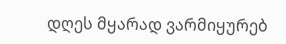დღეს მყარად ვარმიყურებ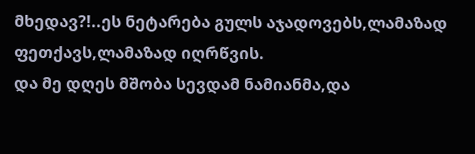მხედავ?!..ეს ნეტარება გულს აჯადოვებს,ლამაზად ფეთქავს,ლამაზად იღრწვის.
და მე დღეს მშობა სევდამ ნამიანმა,და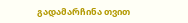გადამარჩინა თვით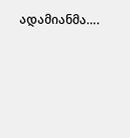ადამიანმა….